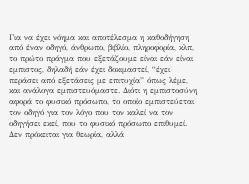Για να έχει νόημα και αποτέλεσμα η καθοδήγηση από έναν οδηγό, άνθρωπο, βιβλίο, πληροφορία, κλπ, το πρώτο πράγμα που εξετάζουμε είναι εάν είναι εμπιστος, δηλαδή εάν έχει δοκιμαστεί, “έχει περάσει από εξετάσεις με επιτυχία” όπως λέμε, και ανάλογα εμπιστευόμαστε. Διότι η εμπιστοσύνη αφορά το φυσικό πρόσωπο, το οποίο εμπιστεύεται τον οδηγό για τον λόγο που τον καλεί να τον οδηγήσει εκεί, που το φυσικό πρόσωπο επιθυμεί.
Δεν πρόκειται για θεωρία, αλλά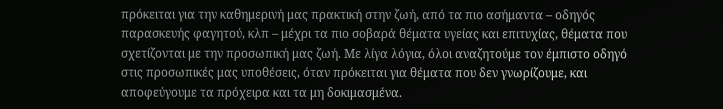πρόκειται για την καθημερινή μας πρακτική στην ζωή, από τα πιο ασήμαντα – οδηγός παρασκευής φαγητού, κλπ – μέχρι τα πιο σοβαρά θέματα υγείας και επιτυχίας, θέματα που σχετίζονται με την προσωπική μας ζωή. Με λίγα λόγια, όλοι αναζητούμε τον έμπιστο οδηγό στις προσωπικές μας υποθέσεις, όταν πρόκειται για θέματα που δεν γνωρίζουμε, και αποφεύγουμε τα πρόχειρα και τα μη δοκιμασμένα.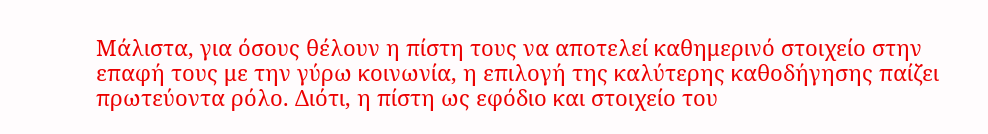Μάλιστα, για όσους θέλουν η πίστη τους να αποτελεί καθημερινό στοιχείο στην επαφή τους με την γύρω κοινωνία, η επιλογή της καλύτερης καθοδήγησης παίζει πρωτεύοντα ρόλο. Διότι, η πίστη ως εφόδιο και στοιχείο του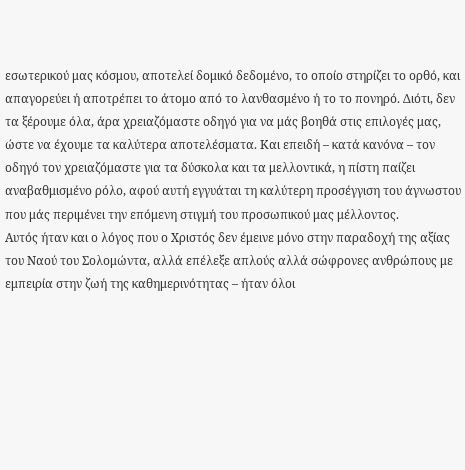εσωτερικού μας κόσμου, αποτελεί δομικό δεδομένο, το οποίο στηρίζει το ορθό, και απαγορεύει ή αποτρέπει το άτομο από το λανθασμένο ή το το πονηρό. Διότι, δεν τα ξέρουμε όλα, άρα χρειαζόμαστε οδηγό για να μάς βοηθά στις επιλογές μας, ώστε να έχουμε τα καλύτερα αποτελέσματα. Και επειδή – κατά κανόνα – τον οδηγό τον χρειαζόμαστε για τα δύσκολα και τα μελλοντικά, η πίστη παίζει αναβαθμισμένο ρόλο, αφού αυτή εγγυάται τη καλύτερη προσέγγιση του άγνωστου που μάς περιμένει την επόμενη στιγμή του προσωπικού μας μέλλοντος.
Αυτός ήταν και ο λόγος που ο Χριστός δεν έμεινε μόνο στην παραδοχή της αξίας του Ναού του Σολομώντα, αλλά επέλεξε απλούς αλλά σώφρονες ανθρώπους με εμπειρία στην ζωή της καθημερινότητας – ήταν όλοι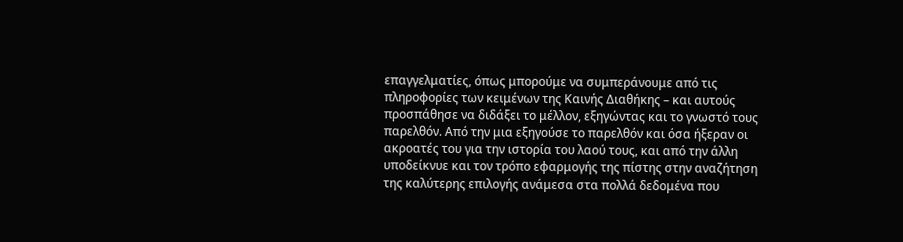επαγγελματίες, όπως μπορούμε να συμπεράνουμε από τις πληροφορίες των κειμένων της Καινής Διαθήκης – και αυτούς προσπάθησε να διδάξει το μέλλον, εξηγώντας και το γνωστό τους παρελθόν. Από την μια εξηγούσε το παρελθόν και όσα ήξεραν οι ακροατές του για την ιστορία του λαού τους, και από την άλλη υποδείκνυε και τον τρόπο εφαρμογής της πίστης στην αναζήτηση της καλύτερης επιλογής ανάμεσα στα πολλά δεδομένα που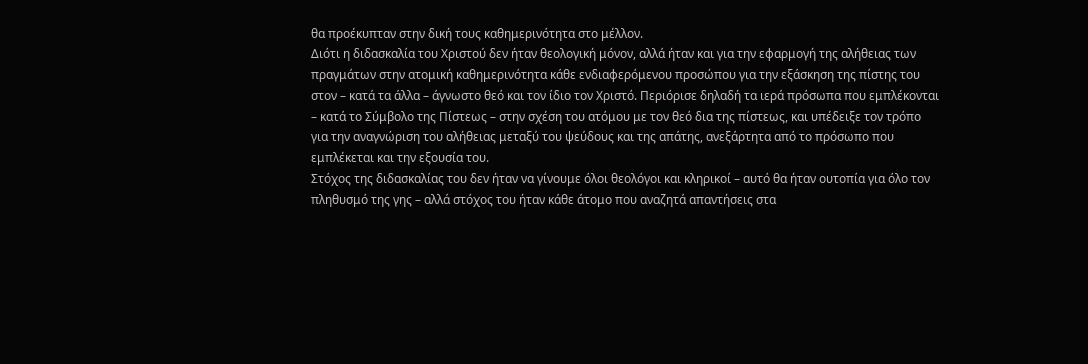θα προέκυπταν στην δική τους καθημερινότητα στο μέλλον.
Διότι η διδασκαλία του Χριστού δεν ήταν θεολογική μόνον, αλλά ήταν και για την εφαρμογή της αλήθειας των πραγμάτων στην ατομική καθημερινότητα κάθε ενδιαφερόμενου προσώπου για την εξάσκηση της πίστης του στον – κατά τα άλλα – άγνωστο θεό και τον ίδιο τον Χριστό. Περιόρισε δηλαδή τα ιερά πρόσωπα που εμπλέκονται – κατά το Σύμβολο της Πίστεως – στην σχέση του ατόμου με τον θεό δια της πίστεως, και υπέδειξε τον τρόπο για την αναγνώριση του αλήθειας μεταξύ του ψεύδους και της απάτης, ανεξάρτητα από το πρόσωπο που εμπλέκεται και την εξουσία του.
Στόχος της διδασκαλίας του δεν ήταν να γίνουμε όλοι θεολόγοι και κληρικοί – αυτό θα ήταν ουτοπία για όλο τον πληθυσμό της γης – αλλά στόχος του ήταν κάθε άτομο που αναζητά απαντήσεις στα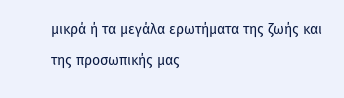μικρά ή τα μεγάλα ερωτήματα της ζωής και της προσωπικής μας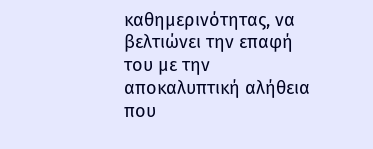καθημερινότητας, να βελτιώνει την επαφή του με την αποκαλυπτική αλήθεια που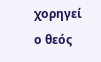χορηγεί ο θεός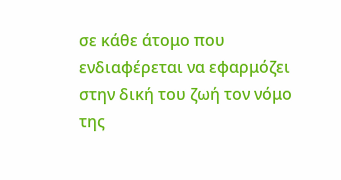σε κάθε άτομο που ενδιαφέρεται να εφαρμόζει στην δική του ζωή τον νόμο της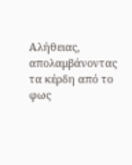Αλήθειας, απολαμβάνοντας τα κέρδη από το φως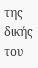της δικής του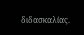διδασκαλίας.